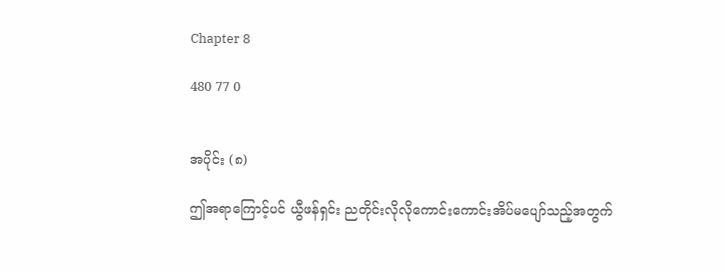Chapter 8

480 77 0


အပိုင်း (၈)

ဤအရာကြောင့်ပင် ယွီဖန်ရှင်း ညတိုင်းလိုလိုကောင်းကောင်းအိပ်မပျော်သည့်အတွက်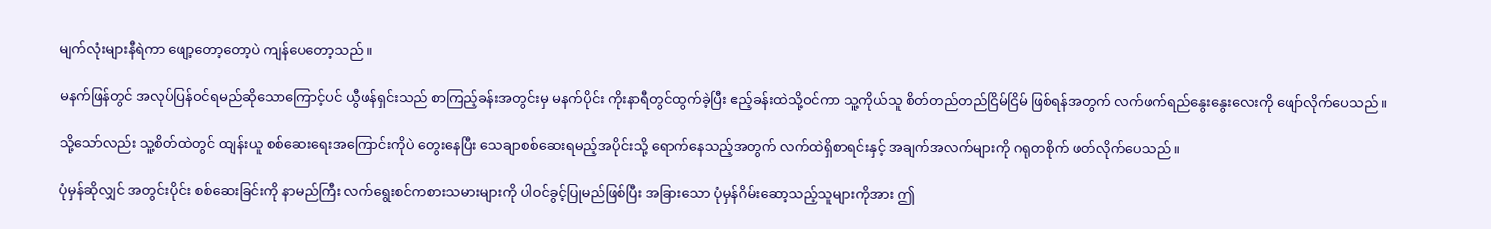မျက်လုံးများနီရဲကာ ဖျော့တော့တော့ပဲ ကျန်ပေတော့သည်။

မနက်ဖြန်တွင် အလုပ်ပြန်ဝင်ရမည်ဆိုသောကြောင့်ပင် ယွီဖန်ရှင်းသည် စာကြည့်ခန်းအတွင်းမှ မနက်ပိုင်း ကိုးနာရီတွင်ထွက်ခဲ့ပြီး ဧည့်ခန်းထဲသို့ဝင်ကာ သူ့ကိုယ်သူ စိတ်တည်တည်ငြိမ်ငြိမ် ဖြစ်ရန်အတွက် လက်ဖက်ရည်နွေးနွေးလေးကို ဖျော်လိုက်ပေသည်။

သို့သော်လည်း သူ့စိတ်ထဲတွင် ထျန်းယူ စစ်ဆေးရေးအကြောင်းကိုပဲ တွေးနေပြီး သေချာစစ်ဆေးရမည့်အပိုင်းသို့ ရောက်နေသည့်အတွက် လက်ထဲရှိစာရင်းနှင့် အချက်အလက်များကို ဂရုတစိုက် ဖတ်လိုက်ပေသည်။

ပုံမှန်ဆိုလျှင် အတွင်းပိုင်း စစ်ဆေးခြင်းကို နာမည်ကြီး လက်ရွေးစင်ကစားသမားများကို ပါဝင်ခွင့်ပြုမည်ဖြစ်ပြီး အခြားသော ပုံမှန်ဂိမ်းဆော့သည့်သူများကိုအား ဤ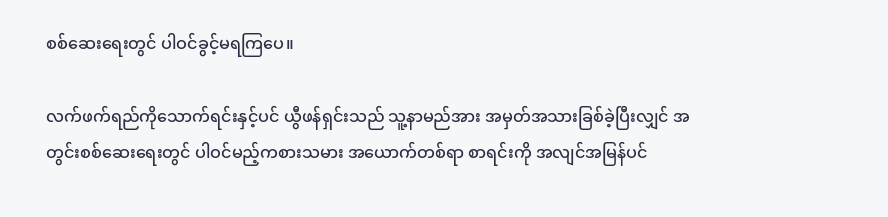စစ်ဆေးရေးတွင် ပါဝင်ခွင့်မရကြပေ။

လက်ဖက်ရည်ကိုသောက်ရင်းနှင့်ပင် ယွီဖန်ရှင်းသည် သူ့နာမည်အား အမှတ်အသားခြစ်ခဲ့ပြီးလျှင် အတွင်းစစ်ဆေးရေးတွင် ပါဝင်မည့်ကစားသမား အယောက်တစ်ရာ စာရင်းကို အလျင်အမြန်ပင်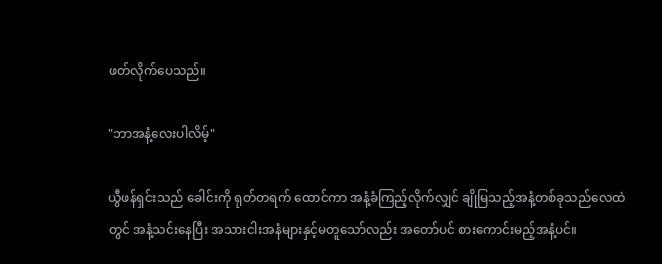ဖတ်လိုက်ပေသည်။

"ဘာအနံ့လေးပါလိမ့်"

ယွီဖန်ရှင်းသည် ခေါင်းကို ရုတ်တရက် ထောင်ကာ အနံ့ခံကြည့်လိုက်လျှင် ချိုမြသည့်အနံ့တစ်ခုသည်လေထဲတွင် အနံ့သင်းနေပြီး အသားငါးအနံများနှင့်မတူသော်လည်း အတော်ပင် စားကောင်းမည့်အနံ့ပင်။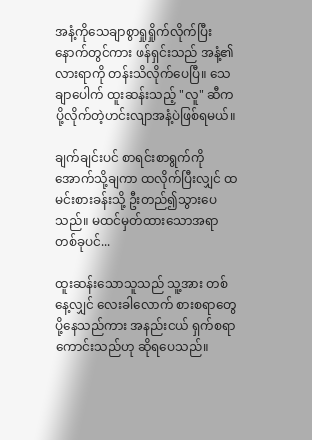အနံ့ကိုသေချာစွာရှုရှိုက်လိုက်ပြီးနောက်တွင်ကား ဖန်ရှင်းသည် အနံ့၏လားရာကို တန်းသိလိုက်ပေပြီ။ သေချာပေါက် ထူးဆန်းသည့် "လူ" ဆီကပို့လိုက်တဲ့ဟင်းလျာအနံ့ပဲဖြစ်ရမယ်။

ချက်ချင်းပင် စာရင်းစာရွက်ကို အောက်သို့ချကာ ထလိုက်ပြီးလျှင် ထမင်းစားခန်းသို့ ဦးတည်၍သွားပေသည်။ မထင်မှတ်ထားသောအရာတစ်ခုပင်...

ထူးဆန်းသောသူသည် သူ့အား တစ်နေ့လျှင် လေးခါလောက် စားစရာတွေပို့နေသည်ကား အနည်းငယ် ရှက်စရာကောင်းသည်ဟု ဆိုရပေသည်။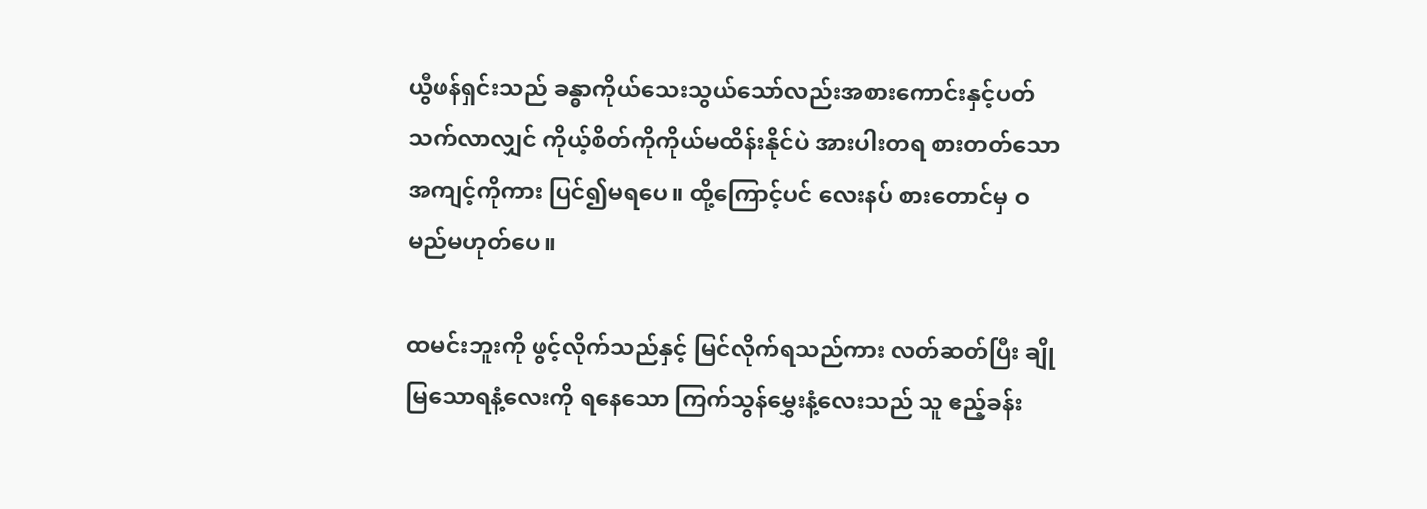ယွီဖန်ရှင်းသည် ခန္ဓာကိုယ်သေးသွယ်သော်လည်းအစားကောင်းနှင့်ပတ်သက်လာလျှင် ကိုယ့်စိတ်ကိုကိုယ်မထိန်းနိုင်ပဲ အားပါးတရ စားတတ်သောအကျင့်ကိုကား ပြင်၍မရပေ။ ထို့ကြောင့်ပင် လေးနပ် စားတောင်မှ ဝမည်မဟုတ်ပေ။

ထမင်းဘူးကို ဖွင့်လိုက်သည်နှင့် မြင်လိုက်ရသည်ကား လတ်ဆတ်ပြီး ချိုမြသောရနံ့လေးကို ရနေသော ကြက်သွန်မွှေးနံ့လေးသည် သူ ဧည့်ခန်း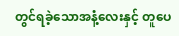တွင်ရခဲ့သောအနံ့လေးနှင့် တူပေ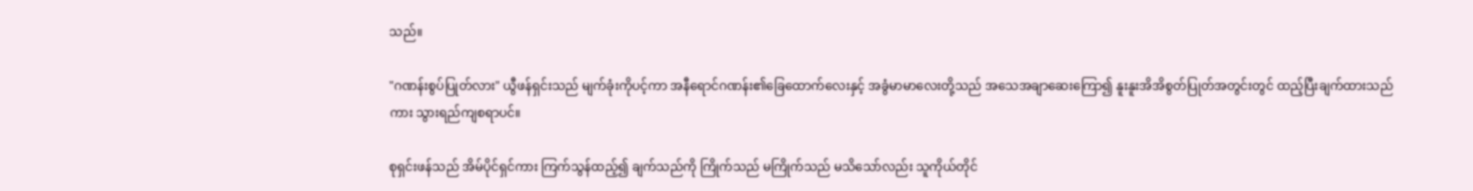သည်။

"ဂဏန်းစွပ်ပြုတ်လား" ယွီဖန်ရှင်းသည် မျက်ခုံးကိုပင့်ကာ အနီရောင်ဂဏန်း၏ခြေထောက်လေးနှင့် အခွံမာမာလေးတို့သည် အသေအချာဆေးကြော၍ နူးနူးအိအိစွတ်ပြုတ်အတွင်းတွင် ထည့်ပြီးချက်ထားသည်ကား သွားရည်ကျစရာပင်။

စုရှင်းဖန်သည် အိမ်ပိုင်ရှင်ကား ကြက်သွန်ထည့်၍ ချက်သည်ကို ကြိုက်သည် မကြိုက်သည် မသိသော်လည်း သူကိုယ်တိုင်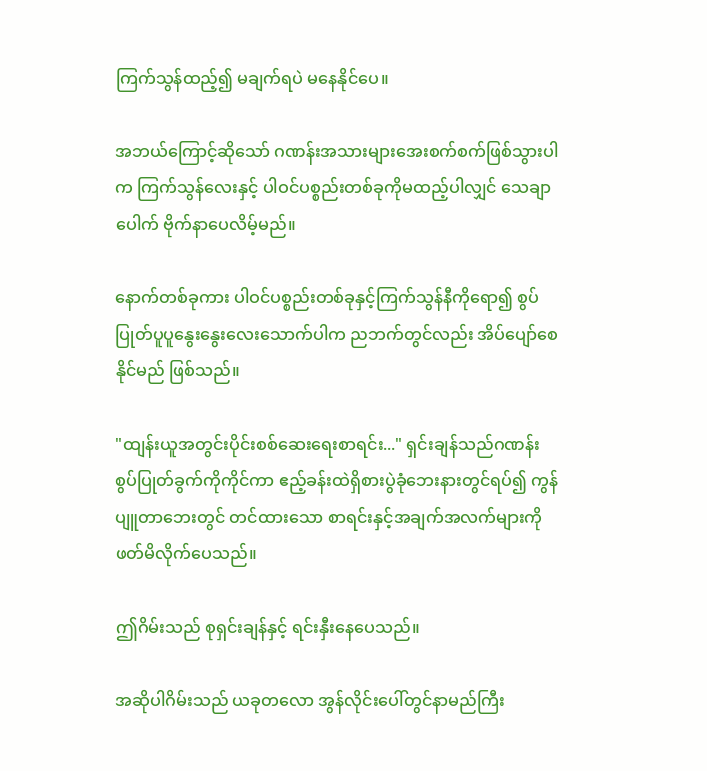ကြက်သွန်ထည့်၍ မချက်ရပဲ မနေနိုင်ပေ။

အဘယ်ကြောင့်ဆိုသော် ဂဏန်းအသားများအေးစက်စက်ဖြစ်သွားပါက ကြက်သွန်လေးနှင့် ပါဝင်ပစ္စည်းတစ်ခုကိုမထည့်ပါလျှင် သေချာပေါက် ဗိုက်နာပေလိမ့်မည်။

နောက်တစ်ခုကား ပါဝင်ပစ္စည်းတစ်ခုနှင့်ကြက်သွန်နီကိုရော၍ စွပ်ပြုတ်ပူပူနွေးနွေးလေးသောက်ပါက ညဘက်တွင်လည်း အိပ်ပျော်စေနိုင်မည် ဖြစ်သည်။

"ထျန်းယူအတွင်းပိုင်းစစ်ဆေးရေးစာရင်း..." ရှင်းချန်သည်ဂဏန်းစွပ်ပြုတ်ခွက်ကိုကိုင်ကာ ဧည့်ခန်းထဲရှိစားပွဲခုံဘေးနားတွင်ရပ်၍ ကွန်ပျူတာဘေးတွင် တင်ထားသော စာရင်းနှင့်အချက်အလက်များကို ဖတ်မိလိုက်ပေသည်။

ဤဂိမ်းသည် စုရှင်းချန်နှင့် ရင်းနှီးနေပေသည်။

အဆိုပါဂိမ်းသည် ယခုတလော အွန်လိုင်းပေါ်တွင်နာမည်ကြီး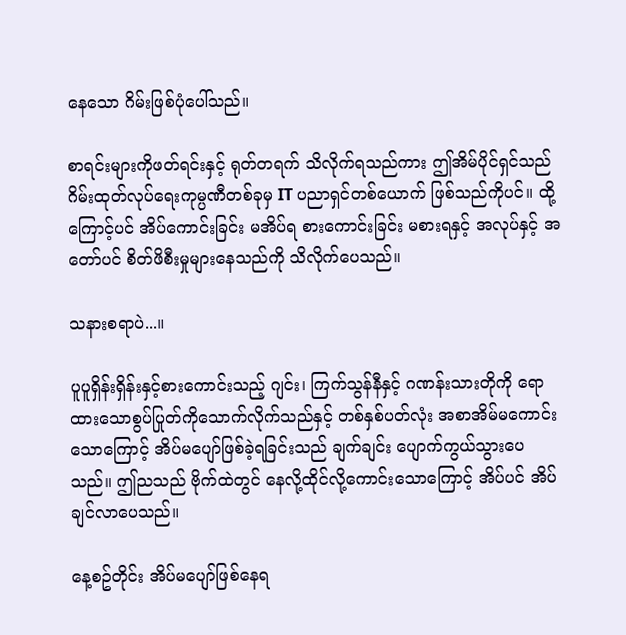နေသော ဂိမ်းဖြစ်ပုံပေါ်သည်။

စာရင်းများကိုဖတ်ရင်းနှင့် ရုတ်တရက် သိလိုက်ရသည်ကား ဤအိမ်ပိုင်ရှင်သည် ဂိမ်းထုတ်လုပ်ရေးကုမ္ပဏီတစ်ခုမှ IT ပညာရှင်တစ်ယောက် ဖြစ်သည်ကိုပင်။ ထို့ကြောင့်ပင် အိပ်ကောင်းခြင်း မအိပ်ရ စားကောင်းခြင်း မစားရနှင့် အလုပ်နှင့် အတော်ပင် စိတ်ဖိစီးမှုများနေသည်ကို သိလိုက်ပေသည်။

သနားစရာပဲ...။

ပူပူရှိန်းရှိန်းနှင့်စားကောင်းသည့် ဂျင်း၊ ကြက်သွန်နီနှင့် ဂဏန်းသားတိုကို ရောထားသောစွပ်ပြုတ်ကိုသောက်လိုက်သည်နှင့် တစ်နှစ်ပတ်လုံး အစာအိမ်မကောင်းသောကြောင့် အိပ်မပျော်ဖြစ်ခဲ့ရခြင်းသည် ချက်ချင်း ပျောက်ကွယ်သွားပေသည်။ ဤညသည် ဗိုက်ထဲတွင် နေလို့ထိုင်လို့ကောင်းသောကြောင့် အိပ်ပင် အိပ်ချင်လာပေသည်။

နေ့စဥ်တိုင်း အိပ်မပျော်ဖြစ်နေရ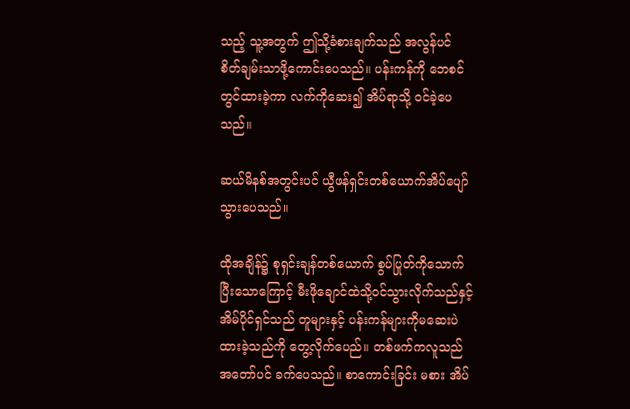သည့် သူ့အတွက် ဤသို့ခံစားချက်သည် အလွန်ပင် စိတ်ချမ်းသာဖို့ကောင်းပေသည်။ ပန်းကန်ကို ဘေစင်တွင်ထားခဲ့ကာ လက်ကိုဆေး၍ အိပ်ရာသို့ ဝင်ခဲ့ပေသည်။

ဆယ်မိနစ်အတွင်းပင် ယွီဖန်ရှင်းတစ်ယောက်အိပ်ပျော်သွားပေသည်။

ထိုအချိန်၌ စုရှင်းချန်တစ်ယောက် စွပ်ပြုတ်ကိုသောက်ပြီးသောကြောင့် မီးဖိုချောင်ထဲသို့ဝင်သွားလိုက်သည်နှင့် အိမ်ပိုင်ရှင်သည် တူများနှင့် ပန်းကန်များကိုမဆေးပဲ ထားခဲ့သည်ကို တွေ့လိုက်ပေည်။ တစ်ဖက်ကလူသည် အတော်ပင် ခက်ပေသည်။ စာကောင်းခြင်း မစား အိပ်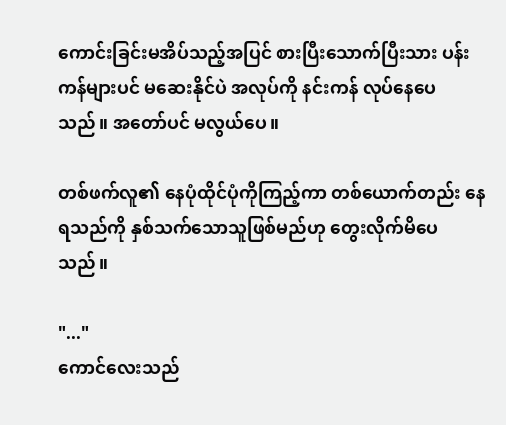ကောင်းခြင်းမအိပ်သည့်အပြင် စားပြီးသောက်ပြီးသား ပန်းကန်များပင် မဆေးနိုင်ပဲ အလုပ်ကို နင်းကန် လုပ်နေပေသည်။ အတော်ပင် မလွယ်ပေ။

တစ်ဖက်လူ၏ နေပုံထိုင်ပုံကိုကြည့်ကာ တစ်ယောက်တည်း နေရသည်ကို နှစ်သက်သောသူဖြစ်မည်ဟု တွေးလိုက်မိပေသည်။

"..."
ကောင်လေးသည်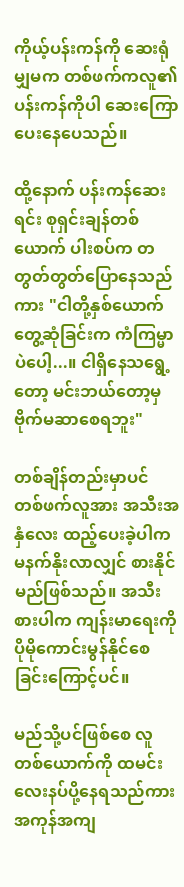ကိုယ့်ပန်းကန်ကို ဆေးရုံမျှမက တစ်ဖက်ကလူ၏ပန်းကန်ကိုပါ ဆေးကြောပေးနေပေသည်။

ထို့နောက် ပန်းကန်ဆေးရင်း စုရှင်းချန်တစ်ယောက် ပါးစပ်က တတွတ်တွတ်ပြောနေသည်ကား "ငါတို့နှစ်ယောက် တွေ့ဆုံခြင်းက ကံကြမ္မာပဲပေါ့...။ ငါရှိနေသရွေ့တော့ မင်းဘယ်တော့မှ ဗိုက်မဆာစေရဘူး"

တစ်ချိန်တည်းမှာပင် တစ်ဖက်လူအား အသီးအနှံလေး ထည့်ပေးခဲ့ပါက မနက်နိုးလာလျှင် စားနိုင်မည်ဖြစ်သည်။ အသီးစားပါက ကျန်းမာရေးကို ပိုမိုကောင်းမွန်နိုင်စေခြင်းကြောင့်ပင်။

မည်သို့ပင်ဖြစ်စေ လူတစ်ယောက်ကို ထမင်း လေးနပ်ပို့နေရသည်ကား အကုန်အကျ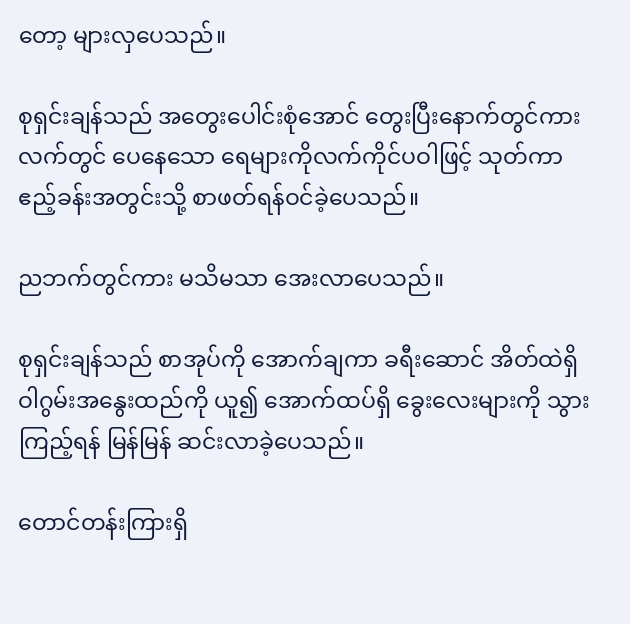တော့ များလှပေသည်။

စုရှင်းချန်သည် အတွေးပေါင်းစုံအောင် တွေးပြီးနောက်တွင်ကား လက်တွင် ပေနေသော ရေများကိုလက်ကိုင်ပဝါဖြင့် သုတ်ကာ ဧည့်ခန်းအတွင်းသို့ စာဖတ်ရန်ဝင်ခဲ့ပေသည်။

ညဘက်တွင်ကား မသိမသာ အေးလာပေသည်။

စုရှင်းချန်သည် စာအုပ်ကို အောက်ချကာ ခရီးဆောင် အိတ်ထဲရှိ ဝါဂွမ်းအနွေးထည်ကို ယူ၍ အောက်ထပ်ရှိ ခွေးလေးများကို သွားကြည့်ရန် မြန်မြန် ဆင်းလာခဲ့ပေသည်။

တောင်တန်းကြားရှိ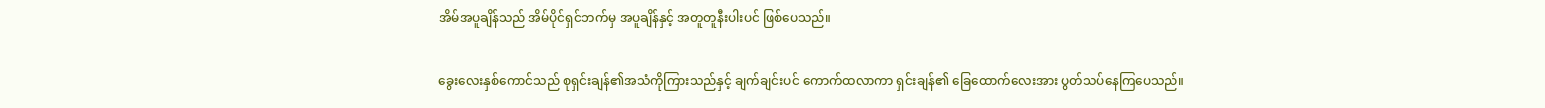အိမ်အပူချိန်သည် အိမ်ပိုင်ရှင်ဘက်မှ အပူချိန်နှင့် အတူတူနီးပါးပင် ဖြစ်ပေသည်။

ခွေးလေးနှစ်ကောင်သည် စုရှင်းချန်၏အသံကိုကြားသည်နှင့် ချက်ချင်းပင် ကောက်ထလာကာ ရှင်းချန်၏ ခြေထောက်လေးအား ပွတ်သပ်နေကြပေသည်။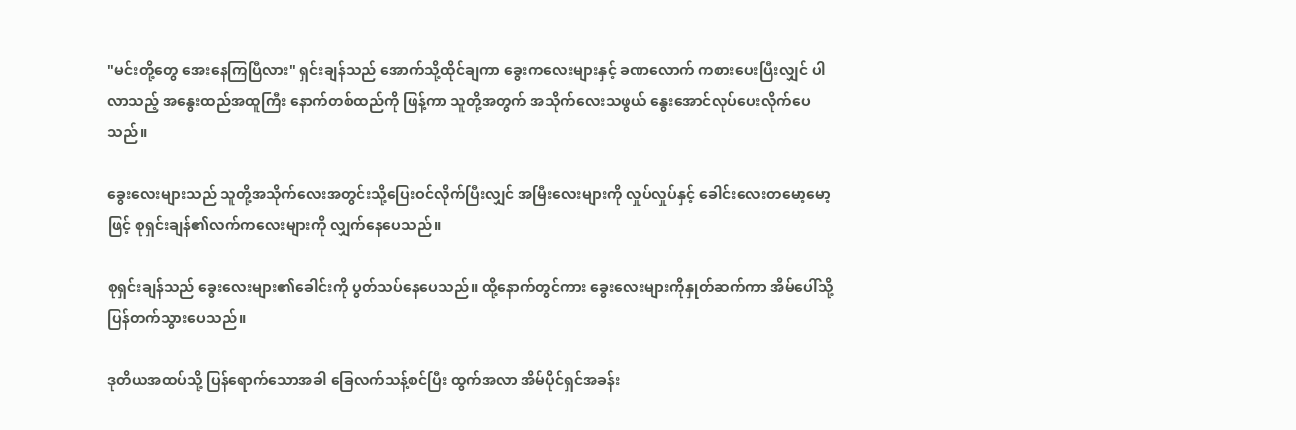"မင်းတို့တွေ အေးနေကြပြီလား" ရှင်းချန်သည် အောက်သို့ထိုင်ချကာ ခွေးကလေးများနှင့် ခဏလောက် ကစားပေးပြီးလျှင် ပါလာသည့် အနွေးထည်အထူကြီး နောက်တစ်ထည်ကို ဖြန့်ကာ သူတို့အတွက် အသိုက်လေးသဖွယ် နွေးအောင်လုပ်ပေးလိုက်ပေသည်။

ခွေးလေးများသည် သူတို့အသိုက်လေးအတွင်းသို့ပြေးဝင်လိုက်ပြီးလျှင် အမြီးလေးများကို လှုပ်လှုပ်နှင့် ခေါင်းလေးတမော့မော့ဖြင့် စုရှင်းချန်၏လက်ကလေးများကို လျှက်နေပေသည်။

စုရှင်းချန်သည် ခွေးလေးများ၏ခေါင်းကို ပွတ်သပ်နေပေသည်။ ထို့နောက်တွင်ကား ခွေးလေးများကိုနှုတ်ဆက်ကာ အိမ်ပေါ်သို့ ပြန်တက်သွားပေသည်။

ဒုတိယအထပ်သို့ ပြန်ရောက်သောအခါ ခြေလက်သန့်စင်ပြီး ထွက်အလာ အိမ်ပိုင်ရှင်အခန်း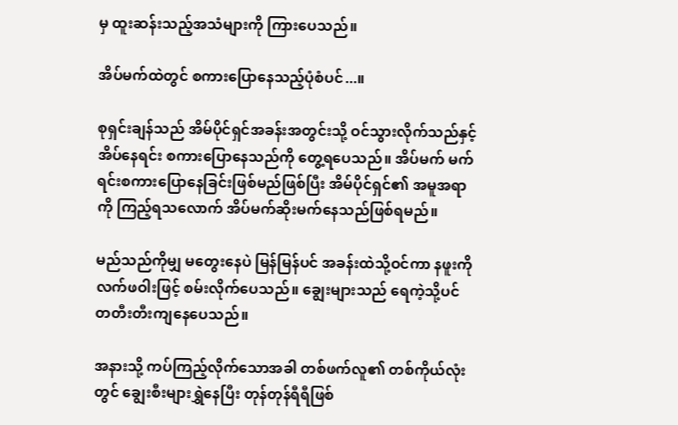မှ ထူးဆန်းသည့်အသံများကို ကြားပေသည်။

အိပ်မက်ထဲတွင် စကားပြောနေသည့်ပုံစံပင်...။

စုရှင်းချန်သည် အိမ်ပိုင်ရှင်အခန်းအတွင်းသို့ ဝင်သွားလိုက်သည်နှင့် အိပ်နေရင်း စကားပြောနေသည်ကို တွေ့ရပေသည်။ အိပ်မက် မက်ရင်းစကားပြောနေခြင်းဖြစ်မည်ဖြစ်ပြီး အိမ်ပိုင်ရှင်၏ အမူအရာကို ကြည့်ရသလောက် အိပ်မက်ဆိုးမက်နေသည်ဖြစ်ရမည်။

မည်သည်ကိုမျှ မတွေးနေပဲ မြန်မြန်ပင် အခန်းထဲသို့ဝင်ကာ နဖူးကို လက်ဖဝါးဖြင့် စမ်းလိုက်ပေသည်။ ချွေးများသည် ရေကဲ့သို့ပင် တတီးတီးကျနေပေသည်။

အနားသို့ ကပ်ကြည့်လိုက်သောအခါ တစ်ဖက်လူ၏ တစ်ကိုယ်လုံးတွင် ချွေးစီးများရွှဲနေပြီး တုန်တုန်ရီရီဖြစ်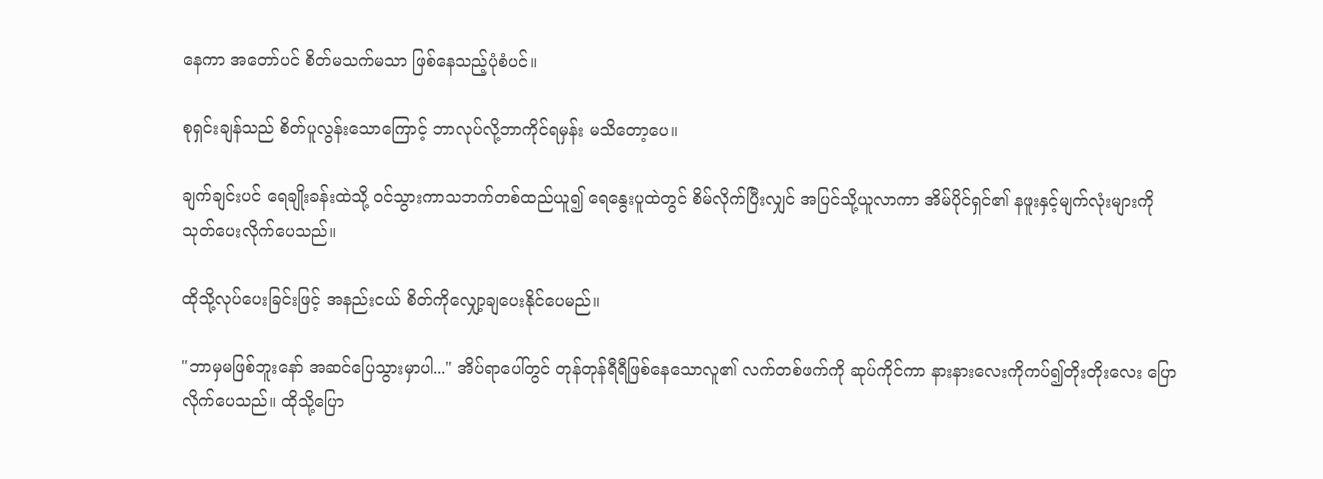နေကာ အတော်ပင် စိတ်မသက်မသာ ဖြစ်နေသည့်ပုံစံပင်။

စုရှင်းချန်သည် စိတ်ပူလွန်းသောကြောင့် ဘာလုပ်လို့ဘာကိုင်ရမှန်း မသိတော့ပေ။

ချက်ချင်းပင် ရေချိုးခန်းထဲသို့ ဝင်သွားကာသဘက်တစ်ထည်ယူ၍ ရေနွေးပူထဲတွင် စိမ်လိုက်ပြီးလျှင် အပြင်သို့ယူလာကာ အိမ်ပိုင်ရှင်၏ နဖူးနှင့်မျက်လုံးများကို သုတ်ပေးလိုက်ပေသည်။

ထိုသို့လုပ်ပေးခြင်းဖြင့် အနည်းငယ် စိတ်ကိုလျှော့ချပေးနိုင်ပေမည်။

"ဘာမှမဖြစ်ဘူးနော် အဆင်ပြေသွားမှာပါ..." အိပ်ရာပေါ်တွင် တုန်တုန်ရီရီဖြစ်နေသောလူ၏ လက်တစ်ဖက်ကို ဆုပ်ကိုင်ကာ နားနားလေးကိုကပ်၍တိုးတိုးလေး ပြောလိုက်ပေသည်။ ထိုသို့ပြော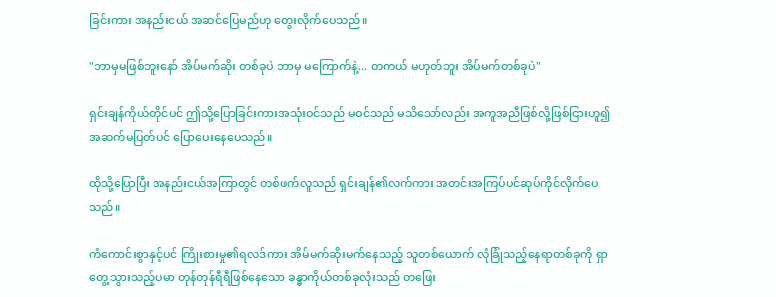ခြင်းကား အနည်းငယ် အဆင်ပြေမည်ဟု တွေးလိုက်ပေသည်။

"ဘာမှမဖြစ်ဘူးနော် အိပ်မက်ဆိုး တစ်ခုပဲ ဘာမှ မကြောက်နဲ့... တကယ် မဟုတ်ဘူး အိပ်မက်တစ်ခုပဲ"

ရှင်းချန်ကိုယ်တိုင်ပင် ဤသို့ပြောခြင်းကားအသုံးဝင်သည် မဝင်သည် မသိသော်လည်း အကူအညီဖြစ်လို့ဖြစ်ငြားဟူ၍ အဆက်မပြတ်ပင် ပြောပေးနေပေသည်။

ထိုသို့ပြောပြီး အနည်းငယ်အကြာတွင် တစ်ဖက်လူသည် ရှင်းချန်၏လက်ကား အတင်းအကြပ်ပင်ဆုပ်ကိုင်လိုက်ပေသည်။

ကံကောင်းစွာနှင့်ပင် ကြိုးစားမှု၏ရလဒ်ကား အိမ်မက်ဆိုးမက်နေသည့် သူတစ်ယောက် လုံခြုံသည့်နေရာတစ်ခုကို ရှာတွေ့သွားသည့်ပမာ တုန်တုန်ရီရီဖြစ်နေသော ခန္ဓာကိုယ်တစ်ခုလုံးသည် တဖြေး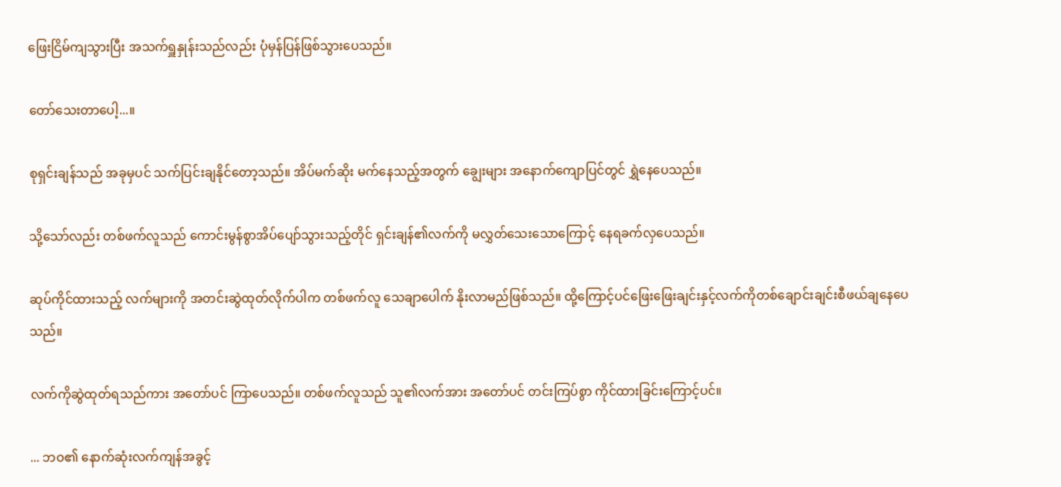ဖြေးငြိမ်ကျသွားပြီး အသက်ရှူနှုန်းသည်လည်း ပုံမှန်ပြန်ဖြစ်သွားပေသည်။

တော်သေးတာပေါ့...။

စုရှင်းချန်သည် အခုမှပင် သက်ပြင်းချနိုင်တော့သည်။ အိပ်မက်ဆိုး မက်နေသည့်အတွက် ချွေးများ အနောက်ကျောပြင်တွင် ရွှဲနေပေသည်။

သို့သော်လည်း တစ်ဖက်လူသည် ကောင်းမွန်စွာအိပ်ပျော်သွားသည့်တိုင် ရှင်းချန်၏လက်ကို မလွှတ်သေးသောကြောင့် နေရခက်လှပေသည်။

ဆုပ်ကိုင်ထားသည့် လက်များကို အတင်းဆွဲထုတ်လိုက်ပါက တစ်ဖက်လူ သေချာပေါက် နိုးလာမည်ဖြစ်သည်။ ထို့ကြောင့်ပင်ဖြေးဖြေးချင်းနှင့်လက်ကိုတစ်ချောင်းချင်းစီဖယ်ချနေပေသည်။

လက်ကိုဆွဲထုတ်ရသည်ကား အတော်ပင် ကြာပေသည်။ တစ်ဖက်လူသည် သူ၏လက်အား အတော်ပင် တင်းကြပ်စွာ ကိုင်ထားခြင်းကြောင့်ပင်။

... ဘဝ၏ နောက်ဆုံးလက်ကျန်အခွင့်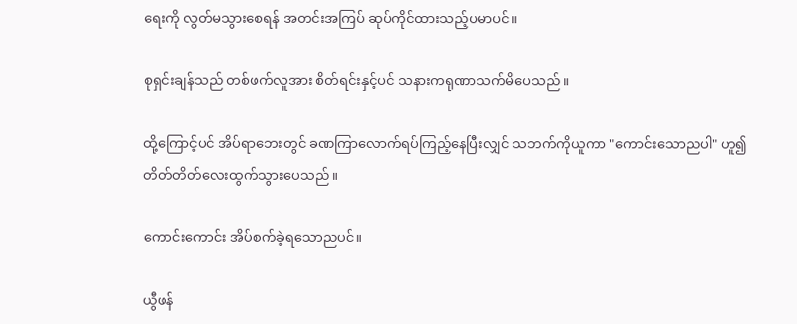ရေးကို လွတ်မသွားစေရန် အတင်းအကြပ် ဆုပ်ကိုင်ထားသည့်ပမာပင်။

စုရှင်းချန်သည် တစ်ဖက်လူအား စိတ်ရင်းနှင့်ပင် သနားကရုဏာသက်မိပေသည်။

ထို့ကြောင့်ပင် အိပ်ရာဘေးတွင် ခဏကြာလောက်ရပ်ကြည့်နေပြီးလျှင် သဘက်ကိုယူကာ "ကောင်းသောညပါ" ဟူ၍ တိတ်တိတ်လေးထွက်သွားပေသည်။

ကောင်းကောင်း အိပ်စက်ခဲ့ရသောညပင်။

ယွီဖန်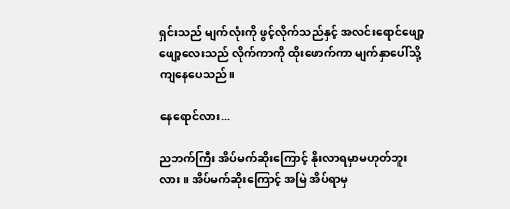ရှင်းသည် မျက်လုံးကို ဖွင့်လိုက်သည်နှင့် အလင်းရောင်ဖျော့ဖျော့လေးသည် လိုက်ကာကို ထိုးဖောက်ကာ မျက်နှာပေါ်သို့ ကျနေပေသည်။

နေရောင်လား...

ညဘက်ကြီး အိပ်မက်ဆိုးကြောင့် နိုးလာရမှာမဟုတ်ဘူးလား။ အိပ်မက်ဆိုးကြောင့် အမြဲ အိပ်ရာမှ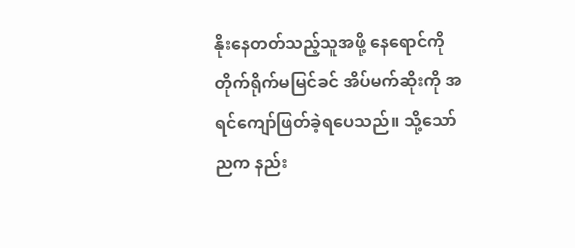နိုးနေတတ်သည့်သူအဖို့ နေရောင်ကို တိုက်ရိုက်မမြင်ခင် အိပ်မက်ဆိုးကို အရင်ကျော်ဖြတ်ခဲ့ရပေသည်။ သို့သော် ညက နည်း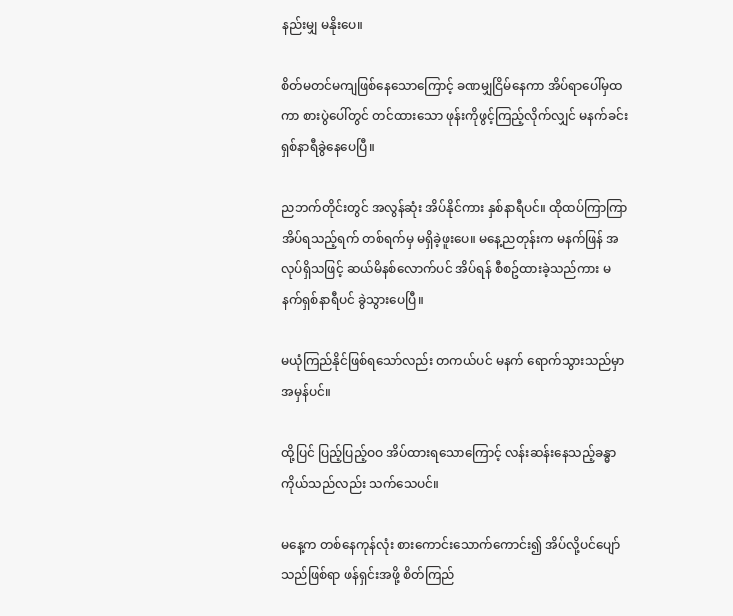နည်းမျှ မနိုးပေ။

စိတ်မတင်မကျဖြစ်နေသောကြောင့် ခဏမျှငြိမ်နေကာ အိပ်ရာပေါ်မှထကာ စားပွဲပေါ်တွင် တင်ထားသော ဖုန်းကိုဖွင့်ကြည့်လိုက်လျှင် မနက်ခင်း ရှစ်နာရီခွဲနေပေပြီ။

ညဘက်တိုင်းတွင် အလွန်ဆုံး အိပ်နိုင်ကား နှစ်နာရီပင်။ ထိုထပ်ကြာကြာအိပ်ရသည့်ရက် တစ်ရက်မှ မရှိခဲ့ဖူးပေ။ မနေ့ညတုန်းက မနက်ဖြန် အလုပ်ရှိသဖြင့် ဆယ်မိနစ်လောက်ပင် အိပ်ရန် စီစဥ်ထားခဲ့သည်ကား မနက်ရှစ်နာရီပင် ခွဲသွားပေပြီ။

မယုံကြည်နိုင်ဖြစ်ရသော်လည်း တကယ်ပင် မနက် ရောက်သွားသည်မှာ အမှန်ပင်။

ထို့ပြင် ပြည့်ပြည့်ဝဝ အိပ်ထားရသောကြောင့် လန်းဆန်းနေသည့်ခန္ဓာကိုယ်သည်လည်း သက်သေပင်။

မနေ့က တစ်နေကုန်လုံး စားကောင်းသောက်ကောင်း၍ အိပ်လို့ပင်ပျော်သည်ဖြစ်ရာ ဖန်ရှင်းအဖို့ စိတ်ကြည်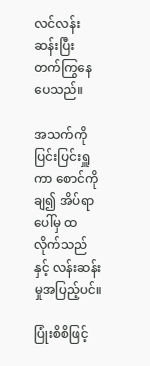လင်လန်းဆန်းပြီး တက်ကြွနေပေသည်။

အသက်ကိုပြင်းပြင်းရှူကာ စောင်ကိုချ၍ အိပ်ရာပေါ်မှ ထလိုက်သည်နှင့် လန်းဆန်းမှုအပြည့်ပင်။

ပြုံးစိစိဖြင့်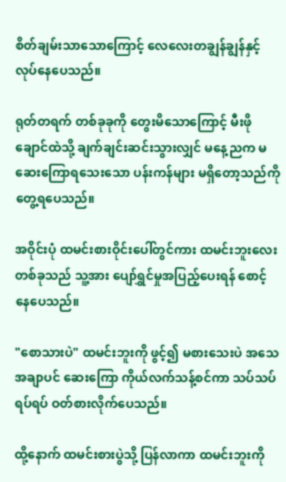စိတ်ချမ်းသာသောကြောင့် လေလေးတချွန်ချွန်နှင့်လုပ်နေပေသည်။

ရုတ်တရက် တစ်ခုခုကို တွေးမိသောကြောင့် မီးဖိုချောင်ထဲသို့ ချက်ချင်းဆင်းသွားလျှင် မနေ့ညက မဆေးကြောရသေးသော ပန်းကန်များ မရှိတော့သည်ကို တွေ့ရပေသည်။

အဝိုင်းပုံ ထမင်းစားဝိုင်းပေါ်တွင်ကား ထမင်းဘူးလေးတစ်ခုသည် သူ့အား ပျော်ရွှင်မှုအပြည့်ပေးရန် စောင့်နေပေသည်။

"စောသားပဲ" ထမင်းဘူးကို ဖွင့်၍ မစားသေးပဲ အသေအချာပင် ဆေးကြော ကိုယ်လက်သန့်စင်ကာ သပ်သပ်ရပ်ရပ် ဝတ်စားလိုက်ပေသည်။

ထို့နောက် ထမင်းစားပွဲသို့ ပြန်လာကာ ထမင်းဘူးကို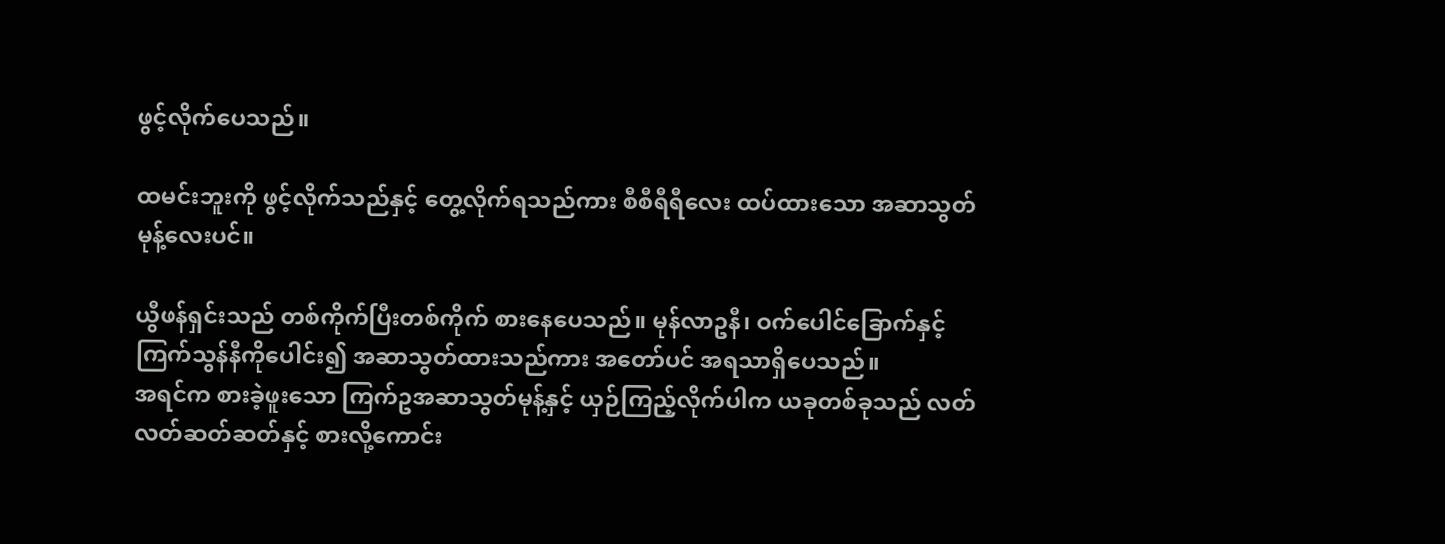ဖွင့်လိုက်ပေသည်။

ထမင်းဘူးကို ဖွင့်လိုက်သည်နှင့် တွေ့လိုက်ရသည်ကား စီစီရီရီလေး ထပ်ထားသော အဆာသွတ်မုန့်လေးပင်။

ယွီဖန်ရှင်းသည် တစ်ကိုက်ပြီးတစ်ကိုက် စားနေပေသည်။ မုန်လာဥနီ၊ ဝက်ပေါင်ခြောက်နှင့်ကြက်သွန်နီကိုပေါင်း၍ အဆာသွတ်ထားသည်ကား အတော်ပင် အရသာရှိပေသည်။
အရင်က စားခဲ့ဖူးသော ကြက်ဥအဆာသွတ်မုန့်နှင့် ယှဉ်ကြည့်လိုက်ပါက ယခုတစ်ခုသည် လတ်လတ်ဆတ်ဆတ်နှင့် စားလို့ကောင်း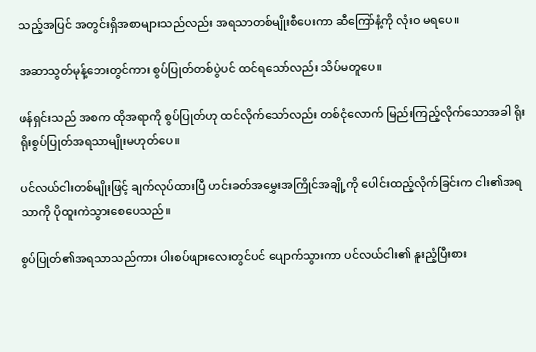သည့်အပြင် အတွင်းရှိအစာများသည်လည်း အရသာတစ်မျိုးစီပေးကာ ဆီကြော်နံ့ကို လုံးဝ မရပေ။

အဆာသွတ်မုန့်ဘေးတွင်ကား စွပ်ပြုတ်တစ်ပွဲပင် ထင်ရသော်လည်း သိပ်မတူပေ။

ဖန်ရှင်းသည် အစက ထိုအရာကို စွပ်ပြုတ်ဟု ထင်လိုက်သော်လည်း တစ်ငုံလောက် မြည်းကြည့်လိုက်သောအခါ ရိုးရိုးစွပ်ပြုတ်အရသာမျိုးမဟုတ်ပေ။

ပင်လယ်ငါးတစ်မျိုးဖြင့် ချက်လုပ်ထားပြီ ဟင်းခတ်အမွှေးအကြိုင်အချို့ကို ပေါင်းထည့်လိုက်ခြင်းက ငါး၏အရသာကို ပိုထူးကဲသွားစေပေသည်။

စွပ်ပြုတ်၏အရသာသည်ကား ပါးစပ်ဖျားလေးတွင်ပင် ပျောက်သွားကာ ပင်လယ်ငါး၏ နူးညံ့ပြီးစား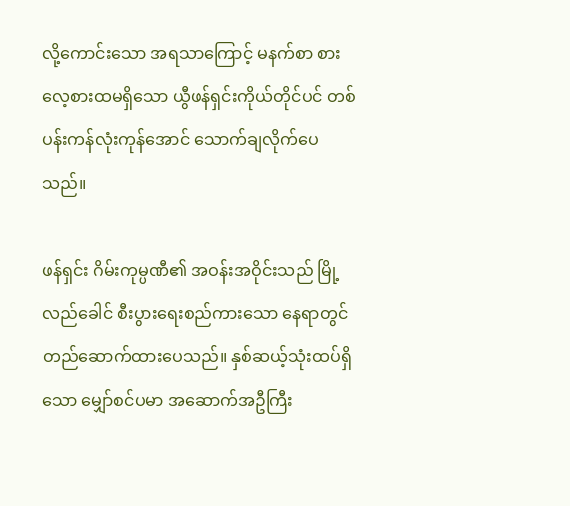လို့ကောင်းသော အရသာကြောင့် မနက်စာ စားလေ့စားထမရှိသော ယွီဖန်ရှင်းကိုယ်တိုင်ပင် တစ်ပန်းကန်လုံးကုန်အောင် သောက်ချလိုက်ပေသည်။

ဖန်ရှင်း ဂိမ်းကုမ္ပဏီ၏ အဝန်းအဝိုင်းသည် မြို့လည်ခေါင် စီးပွားရေးစည်ကားသော နေရာတွင်တည်ဆောက်ထားပေသည်။ နှစ်ဆယ့်သုံးထပ်ရှိသော မျှော်စင်ပမာ အဆောက်အဦကြီး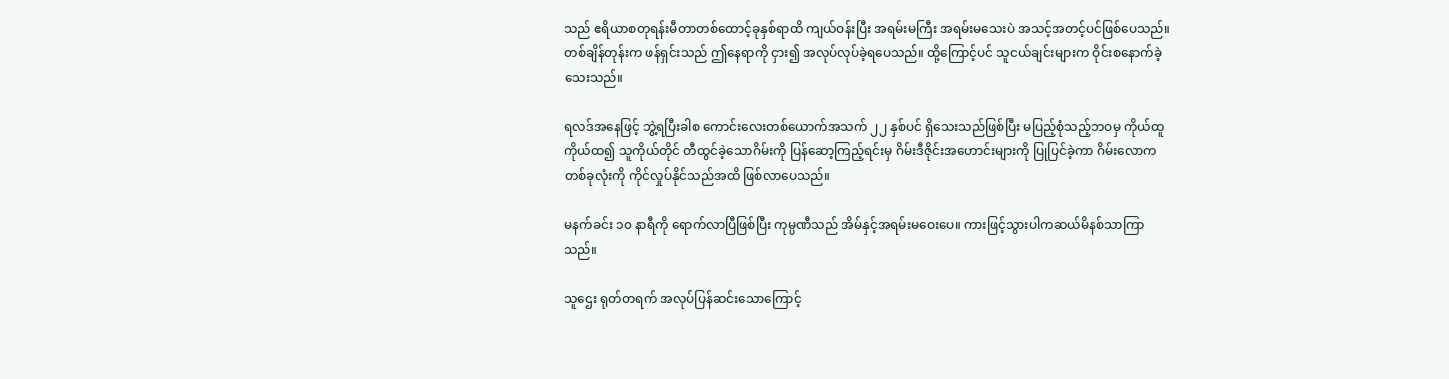သည် ဧရိယာစတုရန်းမီတာတစ်ထောင့်ခုနှစ်ရာထိ ကျယ်ဝန်းပြီး အရမ်းမကြီး အရမ်းမသေးပဲ အသင့်အတင့်ပင်ဖြစ်ပေသည်။
တစ်ချိန်တုန်းက ဖန်ရှင်းသည် ဤနေရာကို ငှား၍ အလုပ်လုပ်ခဲ့ရပေသည်။ ထို့ကြောင့်ပင် သူငယ်ချင်းများက ဝိုင်းစနောက်ခဲ့သေးသည်။

ရလဒ်အနေဖြင့် ဘွဲ့ရပြီးခါစ ကောင်းလေးတစ်ယောက်အသက် ၂၂ နှစ်ပင် ရှိသေးသည်ဖြစ်ပြီး မပြည့်စုံသည့်ဘဝမှ ကိုယ်ထူကိုယ်ထ၍ သူကိုယ်တိုင် တီထွင်ခဲ့သောဂိမ်းကို ပြန်ဆော့ကြည့်ရင်းမှ ဂိမ်းဒီဇိုင်းအဟောင်းများကို ပြုပြင်ခဲ့ကာ ဂိမ်းလောကတစ်ခုလုံးကို ကိုင်လှုပ်နိုင်သည်အထိ ဖြစ်လာပေသည်။

မနက်ခင်း ၁၀ နာရီကို ရောက်လာပြီဖြစ်ပြီး ကုမ္ပဏီသည် အိမ်နှင့်အရမ်းမဝေးပေ။ ကားဖြင့်သွားပါကဆယ်မိနစ်သာကြာသည်။

သူဌေး ရုတ်တရက် အလုပ်ပြန်ဆင်းသောကြောင့်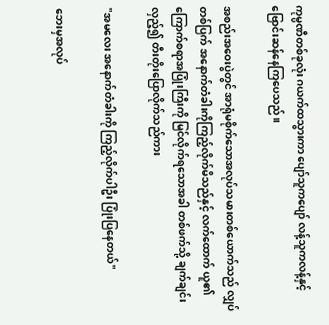ကုမ္ပဏီတစ်ခုလုံး ဂယက်ထသွားကာ ပျော်သူကပျော် လန့်သူကလန့်နှင့် ဗြောင်းဆန်နေကြပေသည်။

အစည်းအဝေးပွဲတွင် အာရုံမစိုက်သောအလုပ်သမားတစ်ယောက်သည် လျှပ်တစ်ပြက် အနောက်တံခါးကိုကြည့်လိုက်မိသည်နှင့် လက်ထောက် ယူ၏ ကြောက်စရာအပြုံးကြီးကို မြင်လိုက်ရသောအခါ တစ်ဖက်သို့ ချက်ချင်းလှည့်၍ တီးတိုးပြောလိုက်သည်ကား

"အမလေး အနောက်တံခါးကို ကြည့်လိုက်ပါဦး ပြုံးပြနေတယ်"

ဘေးမှအလုပ်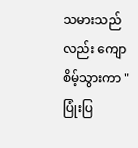သမားသည်လည်း ကျောစိမ့်သွားကာ "ပြုံးပြ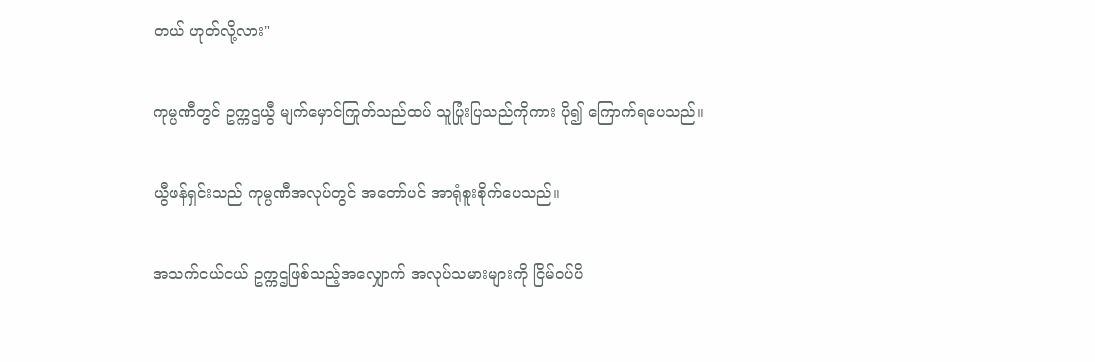တယ် ဟုတ်လို့လား"

ကုမ္ပဏီတွင် ဥက္ကဌယွီ မျက်မှောင်ကြုတ်သည်ထပ် သူပြုံးပြသည်ကိုကား ပို၍ ကြောက်ရပေသည်။

ယွီဖန်ရှင်းသည် ကုမ္ပဏီအလုပ်တွင် အတော်ပင် အာရုံစူးစိုက်ပေသည်။

အသက်ငယ်ငယ် ဥက္ကဌဖြစ်သည့်အလျှောက် အလုပ်သမားများကို ငြိမ်ဝပ်ပိ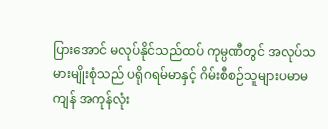ပြားအောင် မလုပ်နိုင်သည်ထပ် ကုမ္ပဏီတွင် အလုပ်သမားမျိုးစုံသည် ပရိုဂရမ်မာနှင့် ဂိမ်းစီစဉ်သူများပမာမကျန် အကုန်လုံး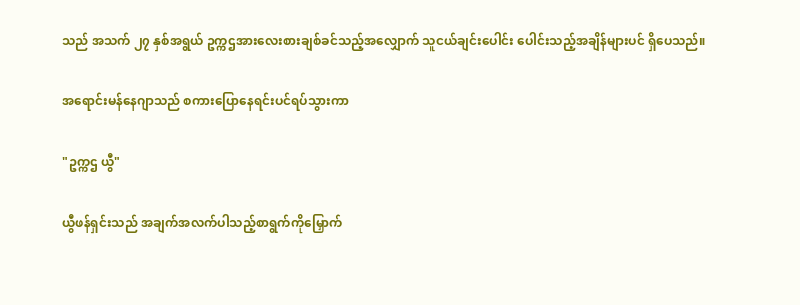သည် အသက် ၂၇ နှစ်အရွယ် ဥက္ကဌအားလေးစားချစ်ခင်သည့်အလျှောက် သူငယ်ချင်းပေါင်း ပေါင်းသည့်အချိန်များပင် ရှိပေသည်။

အရောင်းမန်နေဂျာသည် စကားပြောနေရင်းပင်ရပ်သွားကာ

"ဥက္ကဌ ယွီ"

ယွီဖန်ရှင်းသည် အချက်အလက်ပါသည့်စာရွက်ကိုမြှောက်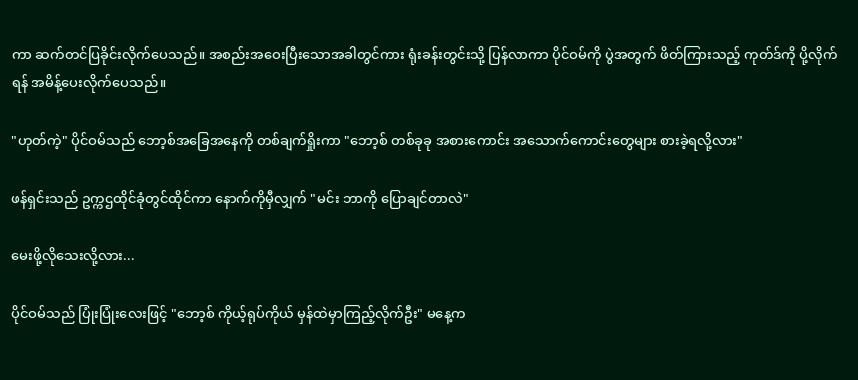ကာ ဆက်တင်ပြခိုင်းလိုက်ပေသည်။ အစည်းအဝေးပြီးသောအခါတွင်ကား ရုံးခန်းတွင်းသို့ ပြန်လာကာ ပိုင်ဝမ်ကို ပွဲအတွက် ဖိတ်ကြားသည့် ကုတ်ဒ်ကို ပို့လိုက်ရန် အမိန့်ပေးလိုက်ပေသည်။

"ဟုတ်ကဲ့" ပိုင်ဝမ်သည် ဘော့စ်အခြေအနေကို တစ်ချက်ရှိုးကာ "ဘော့စ် တစ်ခုခု အစားကောင်း အသောက်ကောင်းတွေများ စားခဲ့ရလို့လား"

ဖန်ရှင်းသည် ဥက္ကဌထိုင်ခုံတွင်ထိုင်ကာ နောက်ကိုမှီလျှက် "မင်း ဘာကို ပြောချင်တာလဲ"

မေးဖို့လိုသေးလို့လား...

ပိုင်ဝမ်သည် ပြုံးပြုံးလေးဖြင့် "ဘော့စ် ကိုယ့်ရုပ်ကိုယ် မှန်ထဲမှာကြည့်လိုက်ဦး" မနေ့က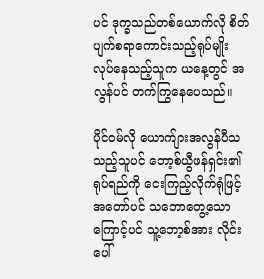ပင် ဒုက္ခသည်တစ်ယောက်လို စိတ်ပျက်စရာကောင်းသည့်ရုပ်မျိုး လုပ်နေသည့်သူက ယနေ့တွင် အလွန်ပင် တက်ကြွနေပေသည်။

ပိုင်ဝမ်လို ယောက်ျားအလွန်ပီသသည့်သူပင် ဘော့စ်ယွီဖန်ရှင်း၏ရုပ်ရည်ကို ငေးကြည့်လိုက်ရုံဖြင့် အတော်ပင် သဘောတွေ့သောကြောင့်ပင် သူ့ဘော့စ်အား လိုင်းပေါ်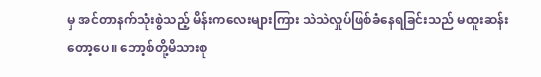မှ အင်တာနက်သုံးစွဲသည့် မိန်းကလေးများကြား သဲသဲလှုပ်ဖြစ်ခံနေရခြင်းသည် မထူးဆန်းတော့ပေ။ ဘော့စ်တို့မိသားစု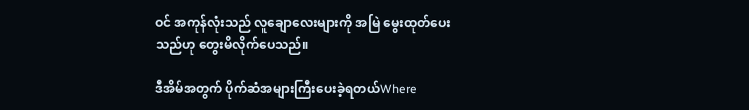ဝင် အကုန်လုံးသည် လူချောလေးများကို အမြဲ မွေးထုတ်ပေးသည်ဟု တွေးမိလိုက်ပေသည်။

ဒီအိမ်အတွက် ပိုက်ဆံအများကြီးပေးခဲ့ရတယ်Where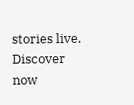stories live. Discover now